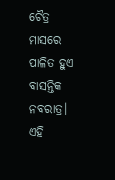ଚୈତ୍ର ମାସରେ ପାଳିତ ହୁଏ ବାସନ୍ତିକ ନବରାତ୍ର। ଏହି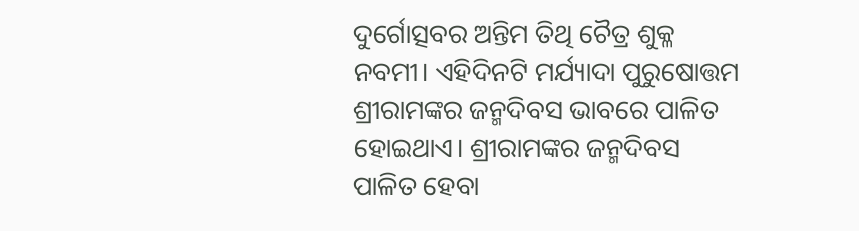ଦୁର୍ଗୋତ୍ସବର ଅନ୍ତିମ ତିଥି ଚୈତ୍ର ଶୁକ୍ଳ ନବମୀ। ଏହିଦିନଟି ମର୍ଯ୍ୟାଦା ପୁରୁଷୋତ୍ତମ ଶ୍ରୀରାମଙ୍କର ଜନ୍ମଦିବସ ଭାବରେ ପାଳିତ ହୋଇଥାଏ। ଶ୍ରୀରାମଙ୍କର ଜନ୍ମଦିବସ ପାଳିତ ହେବା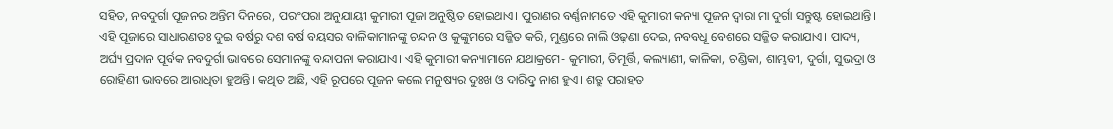ସହିତ, ନବଦୁର୍ଗା ପୂଜନର ଅନ୍ତିମ ଦିନରେ, ପରଂପରା ଅନୁଯାୟୀ କୁମାରୀ ପୂଜା ଅନୁଷ୍ଠିତ ହୋଇଥାଏ। ପୁରାଣର ବର୍ଣ୍ଣନାମତେ ଏହି କୁମାରୀ କନ୍ୟା ପୂଜନ ଦ୍ୱାରା ମା ଦୁର୍ଗା ସନ୍ତୁଷ୍ଟ ହୋଇଥାନ୍ତି।
ଏହି ପୂଜାରେ ସାଧାରଣତଃ ଦୁଇ ବର୍ଷରୁ ଦଶ ବର୍ଷ ବୟସର ବାଳିକାମାନଙ୍କୁ ଚନ୍ଦନ ଓ କୁଙ୍କୁମରେ ସଜ୍ଜିତ କରି, ମୁଣ୍ଡରେ ନାଲି ଓଢ଼ଣା ଦେଇ, ନବବଧୂ ବେଶରେ ସଜ୍ଜିତ କରାଯାଏ। ପାଦ୍ୟ, ଅର୍ଘ୍ୟ ପ୍ରଦାନ ପୂର୍ବକ ନବଦୁର୍ଗା ଭାବରେ ସେମାନଙ୍କୁ ବନ୍ଦାପନା କରାଯାଏ। ଏହି କୁମାରୀ କନ୍ୟାମାନେ ଯଥାକ୍ରମେ- କୁମାରୀ, ତିମୂର୍ତ୍ତି, କଲ୍ୟାଣୀ, କାଳିକା, ଚଣ୍ଡିକା, ଶାମ୍ଭବୀ, ଦୁର୍ଗା, ସୁଭଦ୍ରା ଓ ରୋହିଣୀ ଭାବରେ ଆରାଧିତା ହୁଅନ୍ତି। କଥିତ ଅଛି, ଏହି ରୂପରେ ପୂଜନ କଲେ ମନୁଷ୍ୟର ଦୁଃଖ ଓ ଦାରିଦ୍ରୢ ନାଶ ହୁଏ। ଶତ୍ରୁ ପରାହତ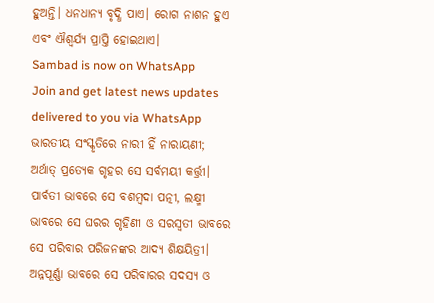ହୁଅନ୍ତି। ଧନଧାନ୍ୟ ବୃଦ୍ଧି ପାଏ। ରୋଗ ନାଶନ ହୁଏ ଏବଂ ଐଶ୍ୱର୍ଯ୍ୟ ପ୍ରାପ୍ତି ହୋଇଥାଏ।
Sambad is now on WhatsApp
Join and get latest news updates delivered to you via WhatsApp
ଭାରତୀୟ ସଂସ୍କୃତିରେ ନାରୀ ହିଁ ନାରାୟଣୀ; ଅର୍ଥାତ୍ ପ୍ରତ୍ୟେକ ଗୃହର ସେ ସର୍ବମୟୀ କର୍ତ୍ତ୍ରୀ। ପାର୍ବତୀ ଭାବରେ ସେ ବଶମ୍ବଦା ପତ୍ନୀ, ଲକ୍ଷ୍ମୀ ଭାବରେ ସେ ଘରର ଗୃହିଣୀ ଓ ସରସ୍ୱତୀ ଭାବରେ ସେ ପରିବାର ପରିଜନଙ୍କର ଆଦ୍ୟ ଶିକ୍ଷୟିତ୍ରୀ। ଅନ୍ନପୂର୍ଣ୍ଣା ଭାବରେ ସେ ପରିବାରର ସଦସ୍ୟ ଓ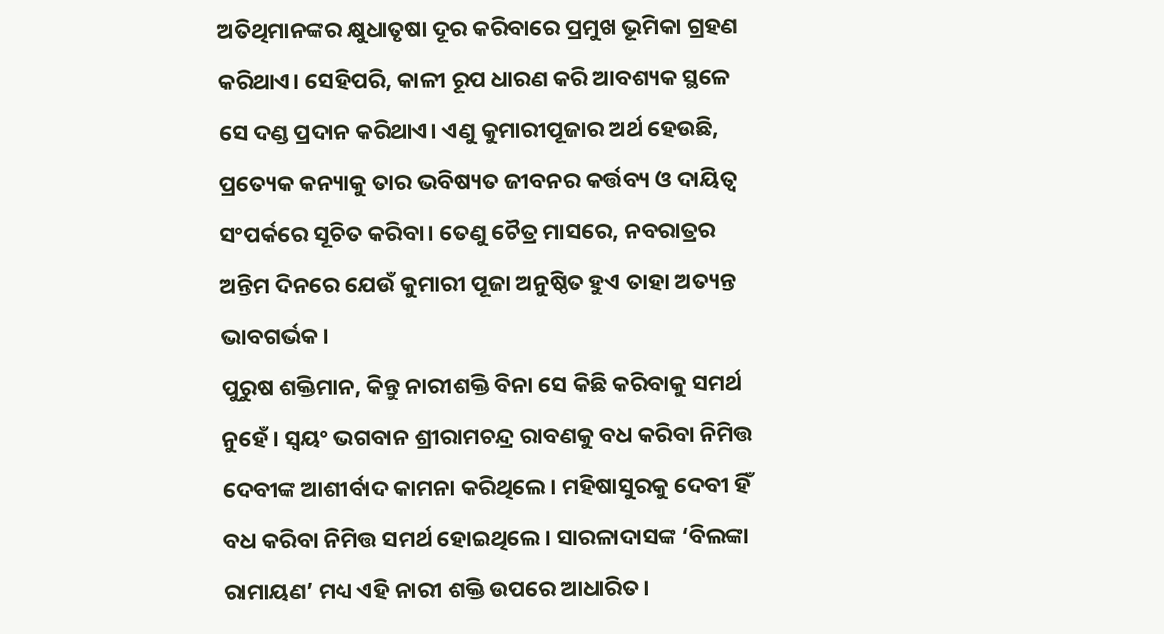ଅତିଥିମାନଙ୍କର କ୍ଷୁଧାତୃଷା ଦୂର କରିବାରେ ପ୍ରମୁଖ ଭୂମିକା ଗ୍ରହଣ କରିଥାଏ। ସେହିପରି, କାଳୀ ରୂପ ଧାରଣ କରି ଆବଶ୍ୟକ ସ୍ଥଳେ ସେ ଦଣ୍ଡ ପ୍ରଦାନ କରିଥାଏ। ଏଣୁ କୁମାରୀପୂଜାର ଅର୍ଥ ହେଉଛି, ପ୍ରତ୍ୟେକ କନ୍ୟାକୁ ତାର ଭବିଷ୍ୟତ ଜୀବନର କର୍ତ୍ତବ୍ୟ ଓ ଦାୟିତ୍ୱ ସଂପର୍କରେ ସୂଚିତ କରିବା। ତେଣୁ ଚୈତ୍ର ମାସରେ, ନବରାତ୍ରର ଅନ୍ତିମ ଦିନରେ ଯେଉଁ କୁମାରୀ ପୂଜା ଅନୁଷ୍ଠିତ ହୁଏ ତାହା ଅତ୍ୟନ୍ତ ଭାବଗର୍ଭକ।
ପୁରୁଷ ଶକ୍ତିମାନ, କିନ୍ତୁ ନାରୀଶକ୍ତି ବିନା ସେ କିଛି କରିବାକୁ ସମର୍ଥ ନୁହେଁ। ସ୍ୱୟଂ ଭଗବାନ ଶ୍ରୀରାମଚନ୍ଦ୍ର ରାବଣକୁ ବଧ କରିବା ନିମିତ୍ତ ଦେବୀଙ୍କ ଆଶୀର୍ବାଦ କାମନା କରିଥିଲେ। ମହିଷାସୁରକୁ ଦେବୀ ହିଁ ବଧ କରିବା ନିମିତ୍ତ ସମର୍ଥ ହୋଇଥିଲେ। ସାରଳାଦାସଙ୍କ ‘ବିଲଙ୍କା ରାମାୟଣ’ ମଧ୍ୟ ଏହି ନାରୀ ଶକ୍ତି ଉପରେ ଆଧାରିତ।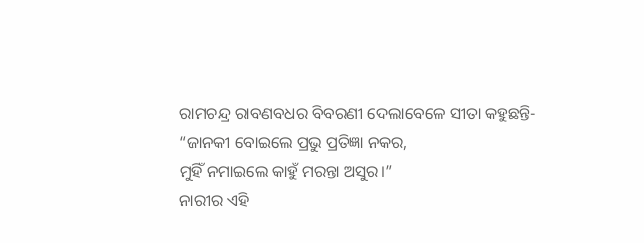ରାମଚନ୍ଦ୍ର ରାବଣବଧର ବିବରଣୀ ଦେଲାବେଳେ ସୀତା କହୁଛନ୍ତି-
“ଜାନକୀ ବୋଇଲେ ପ୍ରଭୁ ପ୍ରତିଜ୍ଞା ନକର,
ମୁହିଁ ନମାଇଲେ କାହୁଁ ମରନ୍ତା ଅସୁର।”
ନାରୀର ଏହି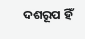ଦଶରୂପ ହିଁ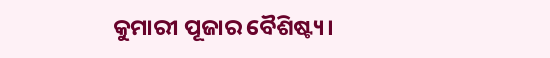କୁମାରୀ ପୂଜାର ବୈଶିଷ୍ଟ୍ୟ।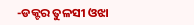-ଡକ୍ଟର ତୁଳସୀ ଓଝା